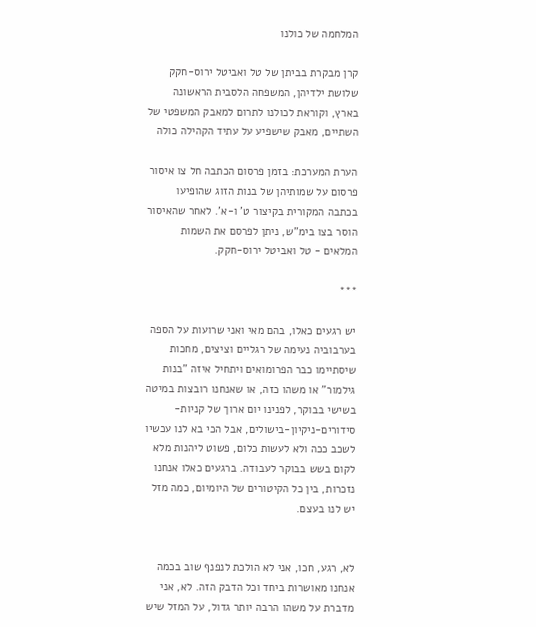המלחמה של כולנו

קרן מבקרת בביתן של טל ואביטל ירוס-חקק שלושת ילדיהן, המשפחה הלסבית הראשונה בארץ, וקוראת לכולנו לתרום למאבק המשפטי של השתיים, מאבק שישפיע על עתיד הקהילה כולה

הערת המערכת: בזמן פרסום הכתבה חל צו איסור פרסום על שמותיהן של בנות הזוג שהופיעו בכתבה המקורית בקיצור ט' ו-א'. לאחר שהאיסור הוסר בצו בימ"ש, ניתן לפרסם את השמות המלאים - טל ואביטל ירוס-חקק.

***

יש רגעים כאלו, בהם מאי ואני שרועות על הספה בערבוביה נעימה של רגליים וציצים, מחכות שיסתיימו כבר הפרומואים ויתחיל איזה "בנות גילמור" או משהו כזה, או שאנחנו רובצות במיטה בשישי בבוקר, לפנינו יום ארוך של קניות-סידורים-ניקיון-בישולים, אבל הכי בא לנו עכשיו לשכב ככה ולא לעשות כלום, פשוט ליהנות מלא לקום בשש בבוקר לעבודה. ברגעים כאלו אנחנו נזכרות, בין כל הקיטורים של היומיום, כמה מזל יש לנו בעצם.


לא, רגע, חכו, אני לא הולכת לנפנף שוב בכמה אנחנו מאושרות ביחד וכל הדבק הזה. לא, אני מדברת על משהו הרבה יותר גדול, על המזל שיש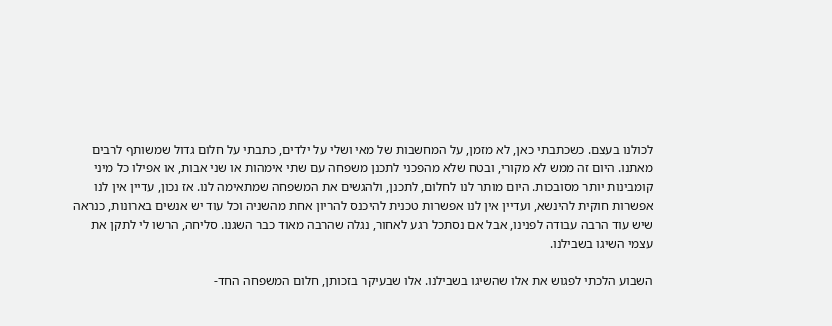לכולנו בעצם. כשכתבתי כאן, לא מזמן, על המחשבות של מאי ושלי על ילדים, כתבתי על חלום גדול שמשותף לרבים מאתנו. היום זה ממש לא מקורי, ובטח שלא מהפכני לתכנן משפחה עם שתי אימהות או שני אבות, או אפילו כל מיני קומבינות יותר מסובכות. היום מותר לנו לחלום, לתכנן, ולהגשים את המשפחה שמתאימה לנו. אז נכון, עדיין אין לנו אפשרות חוקית להינשא, ועדיין אין לנו אפשרות טכנית להיכנס להריון אחת מהשניה וכל עוד יש אנשים בארונות, כנראה שיש עוד הרבה עבודה לפנינו, אבל אם נסתכל רגע לאחור, נגלה שהרבה מאוד כבר השגנו. סליחה, הרשו לי לתקן את עצמי השיגו בשבילנו.

השבוע הלכתי לפגוש את אלו שהשיגו בשבילנו. אלו שבעיקר בזכותן, חלום המשפחה החד-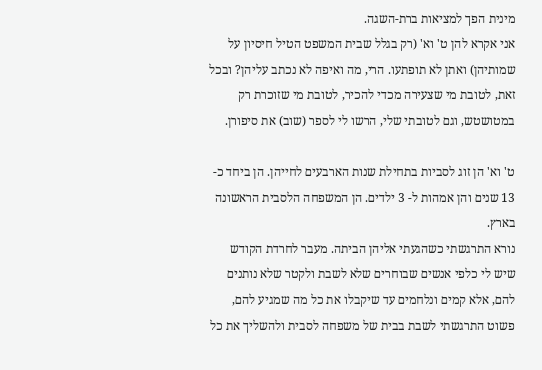מינית הפך למציאות ברת-השגה.
אני אקרא להן ט' וא' (רק בגלל שבית המשפט הטיל חיסיון על שמותיהן) ואתן לא תופתעו. הרי, מה ואיפה לא נכתב עליהן? ובכל זאת, לטובת מי שצעירה מכדי להכיר, לטובת מי שזוכרת רק במטושטש, וגם לטובתי שלי, הרשו לי לספר (שוב) את סיפורן.

ט' וא' הן זוג לסביות בתחילת שנות הארבעים לחייהן. הן ביחד כ- 13 שנים והן אמהות ל- 3 ילדים. הן המשפחה הלסבית הראשונה בארץ.
נורא התרגשתי כשהגעתי אליהן הביתה. מעבר לחרדת הקודש שיש לי כלפי אנשים שבוחרים שלא לשבת ולקטר שלא נותנים להם, אלא קמים ונלחמים עד שיקבלו את כל מה שמגיע להם, פשוט התרגשתי לשבת בבית של משפחה לסבית ולהשליך את כל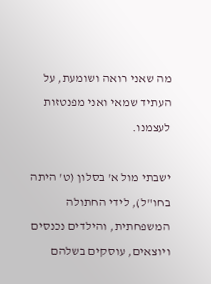מה שאני רואה ושומעת, על העתיד שמאי ואני מפנטזות לעצמנו.

ישבתי מול א' בסלון (ט' היתה בחו"ל), לידי החתולה המשפחתית, והילדים נכנסים ויוצאים, עוסקים בשלהם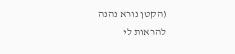(הקטן נורא נהנה להראות לי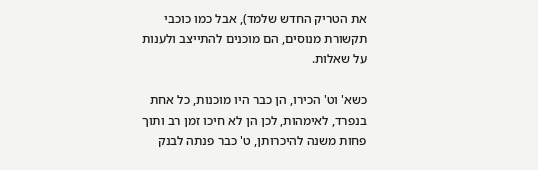את הטריק החדש שלמד), אבל כמו כוכבי תקשורת מנוסים, הם מוכנים להתייצב ולענות על שאלות.

כשא' וט' הכירו, הן כבר היו מוכנות, כל אחת בנפרד, לאימהות, לכן הן לא חיכו זמן רב ותוך פחות משנה להיכרותן, ט' כבר פנתה לבנק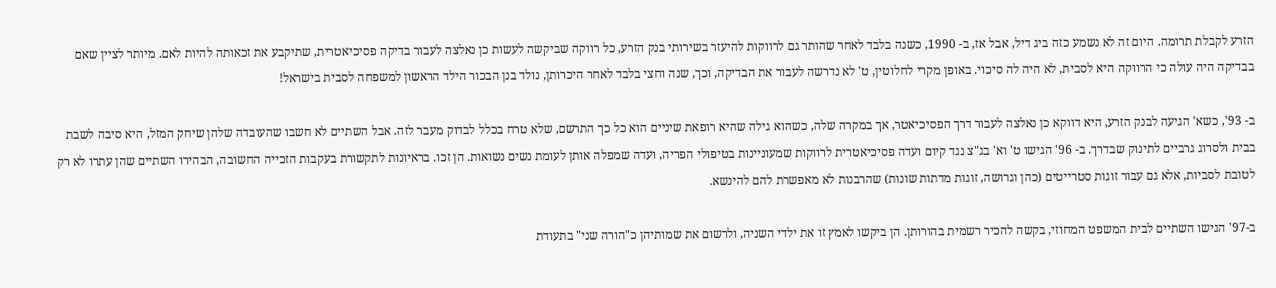הזרע לקבלת תרומה. היום זה לא נשמע כזה ביג דיל, אבל אז, ב- 1990, כשנה בלבד לאחר שהותר גם לרווקות להיעזר בשירותי בנק הזרע, כל רווקה שביקשה לעשות כן נאלצה לעבור בדיקה פסיכיאטרית, שתיקבע את זכאותה להיות לאם. מיותר לציין שאם בבדיקה היה עולה כי הרווקה היא לסבית, לא היה לה סיכוי. באופן מקרי לחלוטין, ט' לא נדרשה לעבור את הבדיקה, וכך, שנה וחצי בלבד לאחר היכרותן, נולד בנן הבכור הילד הראשון למשפחה לסבית בישראל!

ב- 93', כשא' הגיעה לבנק הזרע, היא דווקא כן נאלצה לעבור דרך הפסיכיאטר, אך במקרה שלה, כשהוא גילה שהיא רופאת שיניים הוא כל כך התרשם, שלא טרח בכלל לבדוק מעבר לזה. אבל השתיים לא חשבו שהעובדה שלהן שיחק המזל, היא סיבה לשבת בבית ולסרוג גרביים לתינוק שבדרך. ב- 96' הגישו ט' וא' בג"צ נגד קיום ועדה פסיכיאטרית לרווקות שמעוניינות בטיפולי הפריה, ועדה שמפלה אותן לעומת נשים נשואות. הן זכו. בראיונות לתקשורת בעקבות הזכייה החשובה, הבהירו השתיים שהן עתרו לא רק לטובת לסביות, אלא גם עבור זוגות סטרייטים (כהן וגרושה, זוגות מדתות שונות) שהרבנות לא מאפשרת להם להינשא.

ב-97' הגישו השתיים לבית המשפט המחוזי, בקשה להכיר רשמית בהורותן. הן ביקשו לאמץ זו את ילדי השניה, ולרשום את שמותיהן כ"הורה שני" בתעודת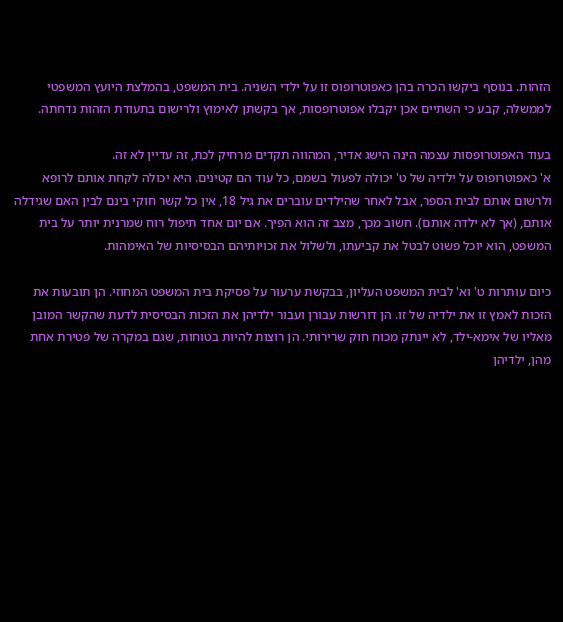הזהות. בנוסף ביקשו הכרה בהן כאפוטרופוס זו על ילדי השניה. בית המשפט, בהמלצת היועץ המשפטי לממשלה, קבע כי השתיים אכן יקבלו אפוטרופסות, אך בקשתן לאימוץ ולרישום בתעודת הזהות נדחתה.

בעוד האפוטרופסות עצמה הינה הישג אדיר, המהווה תקדים מרחיק לכת, זה עדיין לא זה.
א' כאפוטרופוס על ילדיה של ט' יכולה לפעול בשמם, כל עוד הם קטינים. היא יכולה לקחת אותם לרופא ולרשום אותם לבית הספר, אבל לאחר שהילדים עוברים את גיל 18, אין כל קשר חוקי בינם לבין האם שגידלה אותם, (אך לא ילדה אותם). חשוב מכך, מצב זה הוא הפיך. אם יום אחד תיפול רוח שמרנית יותר על בית המשפט, הוא יוכל פשוט לבטל את קביעתו, ולשלול את זכויותיהם הבסיסיות של האימהות.

כיום עותרות ט' וא' לבית המשפט העליון, בבקשת ערעור על פסיקת בית המשפט המחוזי. הן תובעות את הזכות לאמץ זו את ילדיה של זו. הן דורשות עבורן ועבור ילדיהן את הזכות הבסיסית לדעת שהקשר המובן מאליו של אימא-ילד, לא יינתק מכוח חוק שרירותי. הן רוצות להיות בטוחות, שגם במקרה של פטירת אחת מהן, ילדיהן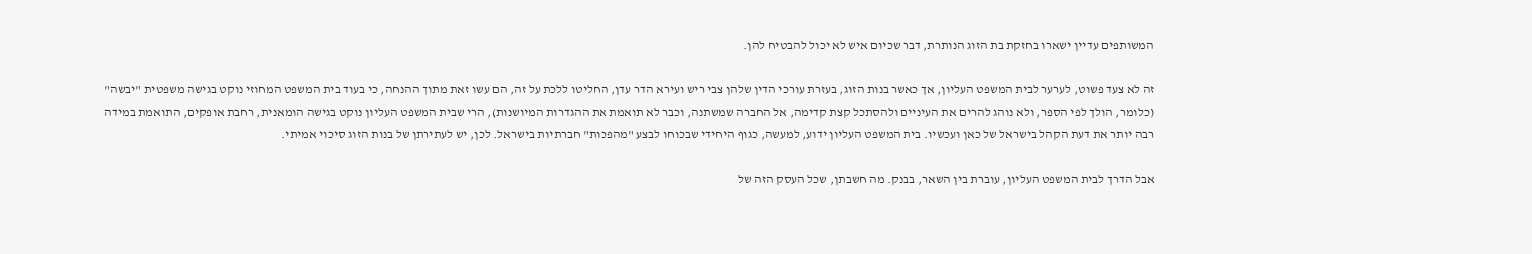המשותפים עדיין ישארו בחזקת בת הזוג הנותרת, דבר שכיום איש לא יכול להבטיח להן.

זה לא צעד פשוט, לערער לבית המשפט העליון, אך כאשר בנות הזוג, בעזרת עורכי הדין שלהן צבי ריש ועירא הדר עדן, החליטו ללכת על זה, הם עשו זאת מתוך ההנחה, כי בעוד בית המשפט המחוזי נוקט בגישה משפטית "יבשה" (כלומר, הולך לפי הספר, ולא נוהג להרים את העיניים ולהסתכל קצת קדימה, אל החברה שמשתנה, וכבר לא תואמת את ההגדרות המיושנות), הרי שבית המשפט העליון נוקט בגישה הומאנית, רחבת אופקים, התואמת במידה רבה יותר את דעת הקהל בישראל של כאן ועכשיו. בית המשפט העליון ידוע, למעשה, כגוף היחידי שבכוחו לבצע "מהפכות" חברתיות בישראל. לכן, יש לעתירתן של בנות הזוג סיכוי אמיתי.

אבל הדרך לבית המשפט העליון, עוברת בין השאר, בבנק. מה חשבתן, שכל העסק הזה של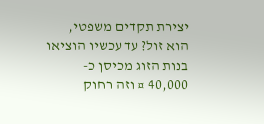יצירת תקדים משפטי, הוא זול? עד עכשיו הוציאו בנות הזוג מכיסן כ- 40,000 ¤ וזה רחוק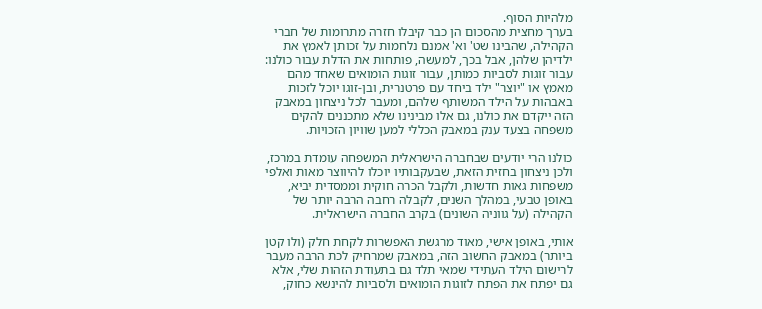מלהיות הסוף.
בערך מחצית מהסכום הן כבר קיבלו חזרה מתרומות של חברי הקהילה, שהבינו שט' וא' אמנם נלחמות על זכותן לאמץ את ילדיהן שלהן, אבל בכך, למעשה, פותחות את הדלת עבור כולנו: עבור זוגות לסביות כמותן, עבור זוגות הומואים שאחד מהם מאמץ או "יוצר" ילד ביחד עם פרטנרית, ובן-זוגו יוכל לזכות באבהות על הילד המשותף שלהם, ומעבר לכל ניצחון במאבק הזה ייקדם את כולנו, גם אלו מבינינו שלא מתכננים להקים משפחה בצעד ענק במאבק הכללי למען שוויון הזכויות.

כולנו הרי יודעים שבחברה הישראלית המשפחה עומדת במרכז, ולכן ניצחון בחזית הזאת, שבעקבותיו יוכלו להיווצר מאות ואלפי משפחות גאות חדשות, ולקבל הכרה חוקית וממסדית יביא, באופן טבעי, במהלך השנים, לקבלה רחבה הרבה יותר של הקהילה (על גווניה השונים) בקרב החברה הישראלית.

אותי, באופן אישי, מאוד מרגשת האפשרות לקחת חלק (ולו קטן ביותר) במאבק החשוב הזה, במאבק שמרחיק לכת הרבה מעבר לרישום הילד העתידי שמאי תלד גם בתעודת הזהות שלי, אלא גם יפתח את הפתח לזוגות הומואים ולסביות להינשא כחוק,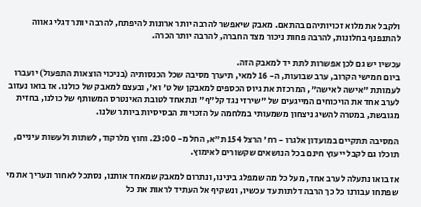ולקבל את מלוא זכויותיהם בהתאם. מאבק שיאפשר להרבה יותר ארונות להיפתח, להרבה יותר דגלי גאווה להתנפנף בחלונות, להרבה פחות ניכור מצד החברה, להרבה יותר הכרה.

עכשיו יש גם לכן אפשרות לתת יד למאבק הזה.
ביום חמישי הקרוב, ערב שבועות, ה- 16 למאי, תיערך מסיבה שכל הכנסותיה (בניכוי הוצאות התפעול) יועברו לעמותת "אישה לאישה", המרכזת את גיוס הכספים למאבקן של ט' וא', ובעצם למאבק של כולנו. אז בואו נעזוב לערב אחד את הויכוחים המייגעים של "שירזי נגד קל"ף" ונתאחד לטובת האינטרס המשותף של כולנו, בחזית מגובשת, במטרה להשיג ניצחון משמעותי במלחמה על הזכויות הבסיסיות ביותר שלנו.

המסיבה תתקיים במועדון אלגרו - רח' הרצל 154 ת"א, החל מ- 23:00. וחוץ מלרקוד, לשתות ולעשות עיניים, תוכלו גם לקבל ייעוץ חינם בכל הנושאים שקשורים לאימוץ.

אז בואו נתעלה לערב אחד, מעל כל מה שמפלג בינינו, ונתרום למאבק שמאחד אותנו, נסתכל לאחור ונעריך את מי שפתחו עבורנו כל כך הרבה דלתות עד עכשיו, ונשקיף אל העתיד לראות את כל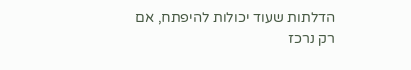הדלתות שעוד יכולות להיפתח, אם רק נרכז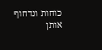כוחות ונדחוף אותן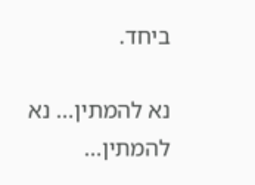ביחד.

נא להמתין... נא להמתין...